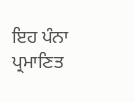ਇਹ ਪੰਨਾ ਪ੍ਰਮਾਣਿਤ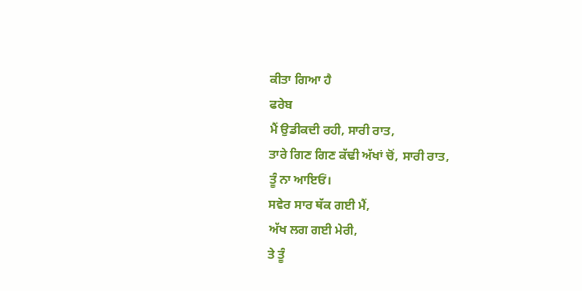ਕੀਤਾ ਗਿਆ ਹੈ
ਫਰੇਬ
ਮੈਂ ਉਡੀਕਦੀ ਰਹੀ, ਸਾਰੀ ਰਾਤ,
ਤਾਰੇ ਗਿਣ ਗਿਣ ਕੱਢੀ ਅੱਖਾਂ ਚੋਂ, ਸਾਰੀ ਰਾਤ,
ਤੂੰ ਨਾ ਆਇਓਂ।
ਸਵੇਰ ਸਾਰ ਥੱਕ ਗਈ ਮੈਂ,
ਅੱਖ ਲਗ ਗਈ ਮੇਰੀ,
ਤੇ ਤੂੰ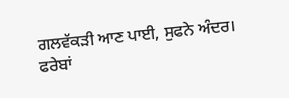ਗਲਵੱਕੜੀ ਆਣ ਪਾਈ, ਸੁਫਨੇ ਅੰਦਰ।
ਫਰੇਬਾਂ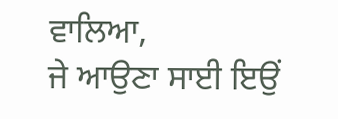ਵਾਲਿਆ,
ਜੇ ਆਉਣਾ ਸਾਈ ਇਉਂ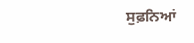ਸੁਫ਼ਨਿਆਂ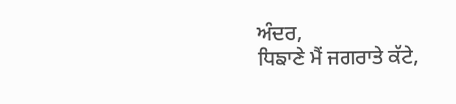ਅੰਦਰ,
ਧਿਙਾਣੇ ਮੈਂ ਜਗਰਾਤੇ ਕੱਟੇ,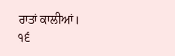ਰਾਤਾਂ ਕਾਲੀਆਂ।
੧੬